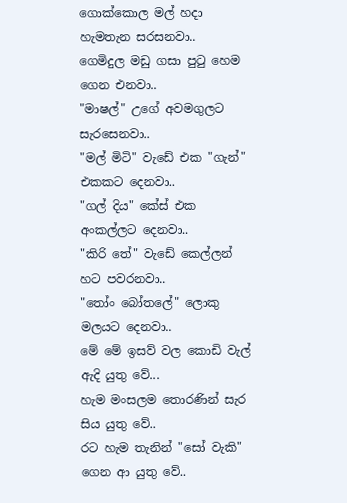ගොක්කොල මල් හදා හැමතැන සරසනවා..
ගෙමිදුල මඩු ගසා පුටු හෙම ගෙන එනවා..
"මාෂල්" උගේ අවමගුලට සැරසෙනවා..
"මල් මිටි" වැඩේ එක "ගැන්" එකකට දෙනවා..
"ගල් දිය" කේස් එක අංකල්ලට දෙනවා..
"කිරි තේ" වැඩේ කෙල්ලන් හට පවරනවා..
"තෝං බෝතලේ" ලොකු මලයට දෙනවා..
මේ මේ ඉසව් වල කොඩි වැල් ඇදි යුතු වේ...
හැම මංසලම තොරණින් සැර සිය යුතු වේ..
රට හැම තැනින් "සෝ වැකි" ගෙන ආ යුතු වේ..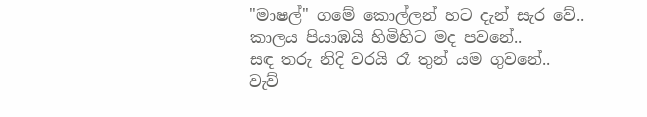"මාෂල්" ගමේ කොල්ලන් හට දැන් සැර වේ..
කාලය පියාඹයි හිමිහිට මද පවනේ..
සඳ තරු නිදි වරයි රෑ තුන් යම ගුවනේ..
වැව්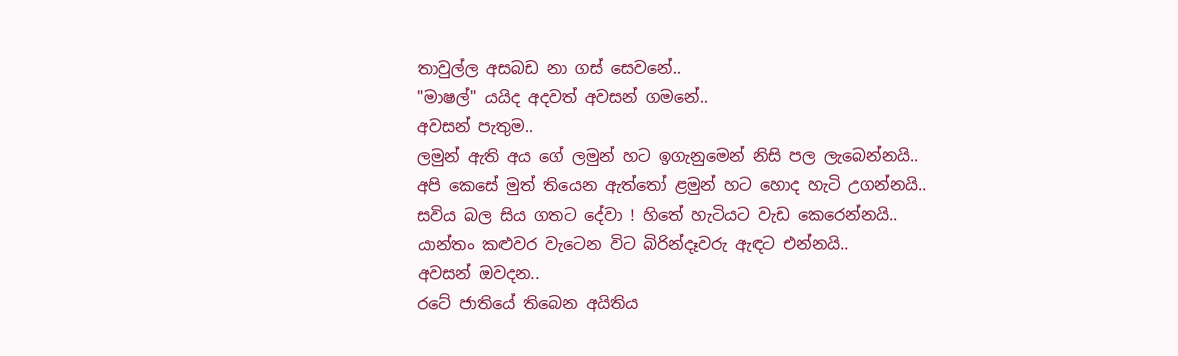තාවුල්ල අසබඩ නා ගස් සෙවනේ..
"මාෂල්" යයිද අදවත් අවසන් ගමනේ..
අවසන් පැතුම..
ලමුන් ඇති අය ගේ ලමුන් හට ඉගැනුමෙන් නිසි පල ලැබෙන්නයි..
අපි කෙසේ මුත් තියෙන ඇත්තෝ ළමුන් හට හොද හැටි උගන්නයි..
සවිය බල සිය ගතට දේවා ! හිතේ හැටියට වැඩ කෙරෙන්නයි..
යාන්තං කළුවර වැටෙන විට බිරින්දෑවරු ඇඳට එන්නයි..
අවසන් ඔවදන..
රටේ ජාතියේ තිබෙන අයිතිය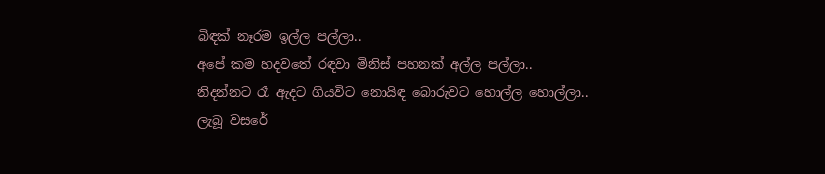බිඳක් නෑරම ඉල්ල පල්ලා..
අපේ කම හදවතේ රඳවා මිනිස් පහනක් අල්ල පල්ලා..
නිදන්නට රෑ ඇදට ගියවිට නොයිඳ බොරුවට හොල්ල හොල්ලා..
ලැබූ වසරේ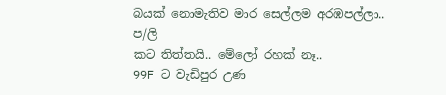බයක් නොමැතිව මාර සෙල්ලම අරඹපල්ලා..
ප/ලි
කට තිත්තයි.. මේලෝ රහක් නෑ..
99F ට වැඩිපුර උණ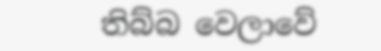තිබ්බ වෙලාවේ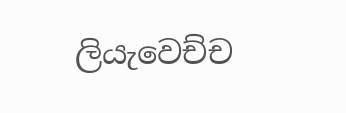ලියැවෙච්ච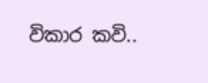විකාර කවි..